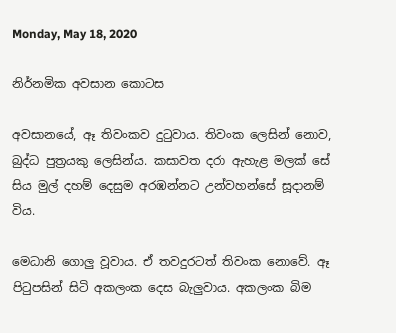Monday, May 18, 2020

නිර්නමික අවසාන කොටස

අවසානයේ, ඈ තිවංකව දුටුවාය. තිවංක ලෙසින් නොව, බුද්ධ පුත්‍රයකු ලෙසින්ය. කසාවත දරා ඇහැළ මලක් සේ සිය මුල් දහම් දෙසුම අරඹන්නට උන්වහන්සේ සූදානම් විය.

මෙධානි ගොලු වූවාය. ඒ තවදුරටත් තිවංක නොවේ. ඈ පිටුපසින් සිටි අකලංක දෙස බැලුවාය. අකලංක බිම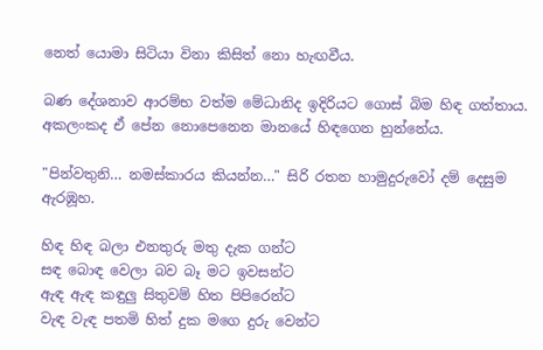නෙත් යොමා සිටියා විනා කිසිත් නො හැඟවීය.

බණ දේශනාව ආරම්භ වත්ම මේධානිද ඉදිරියට ගොස් බිම හිඳ ගත්තාය. අකලංකද ඒ පේන නොපෙනෙන මානයේ හිඳගෙන හුන්නේය.

"පින්වතුනි... නමස්කාරය කියන්න..." සිරි රතන හාමුදුරුවෝ දම් දෙසුම ඇරඹූහ.

හිඳ හිඳ බලා එනතුරු මතු දැක ගන්ට
සඳ බොඳ වෙලා බව බෑ මට ඉවසන්ට
ඇඳ ඇඳ කඳුලු සිතුවම් හිත පිපිරෙන්ට
වැඳ වැඳ පතමි හිත් දුක මගෙ දුරු වෙන්ට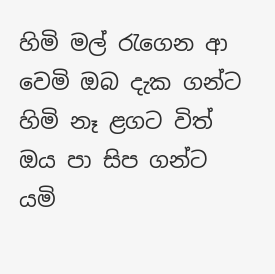හිමි මල් රැගෙන ආ වෙමි ඔබ දැක ගන්ට
හිමි නෑ ළගට විත් ඔය පා සිප ගන්ට
යමි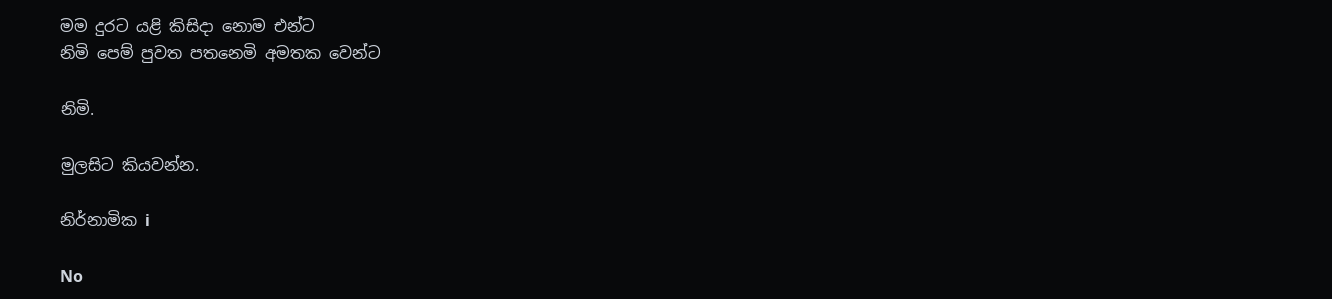මම දුරට යළි කිසිදා නොම එන්ට
නිමි පෙම් පුවත පතනෙමි අමතක වෙන්ට

නිමි.

මුලසිට කියවන්න.

නිර්නාමික i

No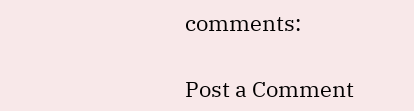comments:

Post a Comment